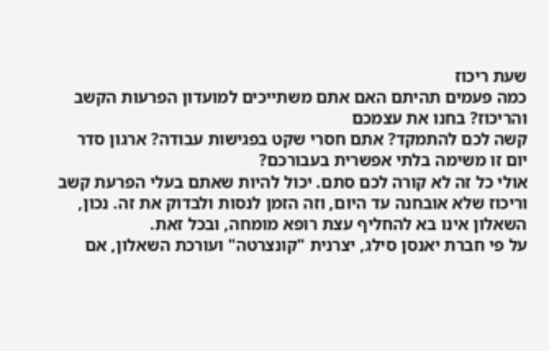שעת ריכוז
כמה פעמים תהיתם האם אתם משתייכים למועדון הפרעות הקשב והריכוז? בחנו את עצמכם
קשה לכם להתמקד? אתם חסרי שקט בפגישות עבודה? ארגון סדר יום זו משימה בלתי אפשרית בעבורכם?
אולי כל זה לא קורה לכם סתם. יכול להיות שאתם בעלי הפרעת קשב וריכוז שלא אובחנה עד היום, וזה הזמן לנסות ולבדוק את זה. נכון, השאלון אינו בא להחליף עצת רופא מומחה, ובכל זאת.
על פי חברת יאנסן סילג, יצרנית "קונצרטה" ועורכת השאלון, אם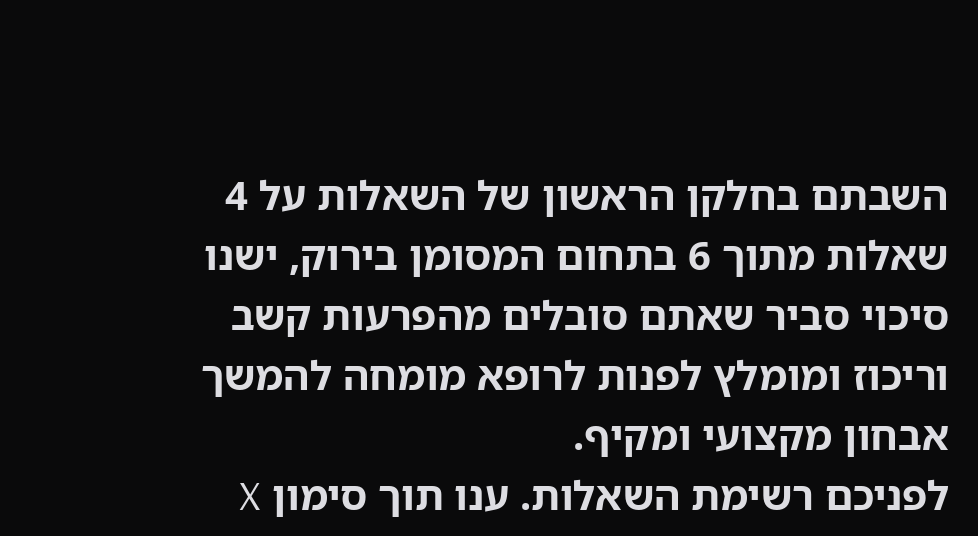השבתם בחלקן הראשון של השאלות על 4 שאלות מתוך 6 בתחום המסומן בירוק, ישנו סיכוי סביר שאתם סובלים מהפרעות קשב וריכוז ומומלץ לפנות לרופא מומחה להמשך אבחון מקצועי ומקיף.
לפניכם רשימת השאלות. ענו תוך סימון X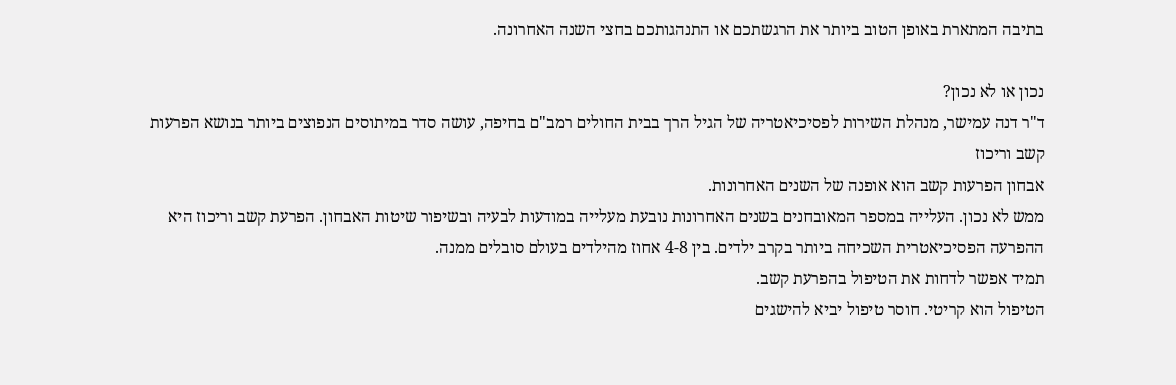בתיבה המתארת באופן הטוב ביותר את הרגשתכם או התנהגותכם בחצי השנה האחרונה.

נכון או לא נכון?
ד"ר דנה עמישר, מנהלת השירות לפסיכיאטריה של הגיל הרך בבית החולים רמב"ם בחיפה, עושה סדר במיתוסים הנפוצים ביותר בנושא הפרעות קשב וריכוז
אבחון הפרעות קשב הוא אופנה של השנים האחרונות.
ממש לא נכון. העלייה במספר המאובחנים בשנים האחרונות נובעת מעלייה במודעות לבעיה ובשיפור שיטות האבחון. הפרעת קשב וריכוז היא ההפרעה הפסיכיאטרית השכיחה ביותר בקרב ילדים. בין 4-8 אחוז מהילדים בעולם סובלים ממנה.
תמיד אפשר לדחות את הטיפול בהפרעת קשב.
הטיפול הוא קריטי. חוסר טיפול יביא להישגים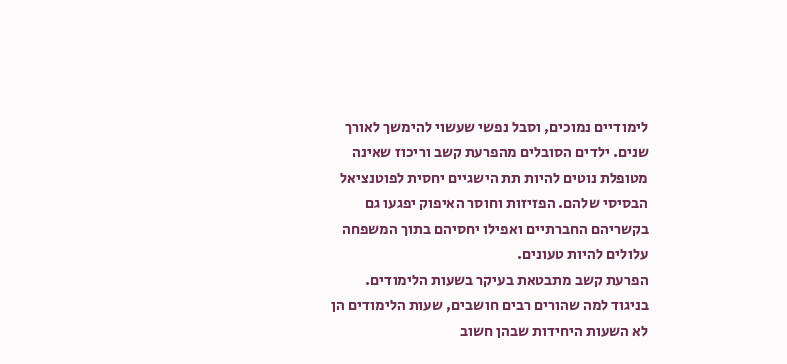לימודיים נמוכים, וסבל נפשי שעשוי להימשך לאורך שנים. ילדים הסובלים מהפרעת קשב וריכוז שאינה מטופלת נוטים להיות תת הישגיים יחסית לפוטנציאל הבסיסי שלהם. הפזיזות וחוסר האיפוק יפגעו גם בקשריהם החברתיים ואפילו יחסיהם בתוך המשפחה עלולים להיות טעונים.
הפרעת קשב מתבטאת בעיקר בשעות הלימודים.
בניגוד למה שהורים רבים חושבים, שעות הלימודים הן לא השעות היחידות שבהן חשוב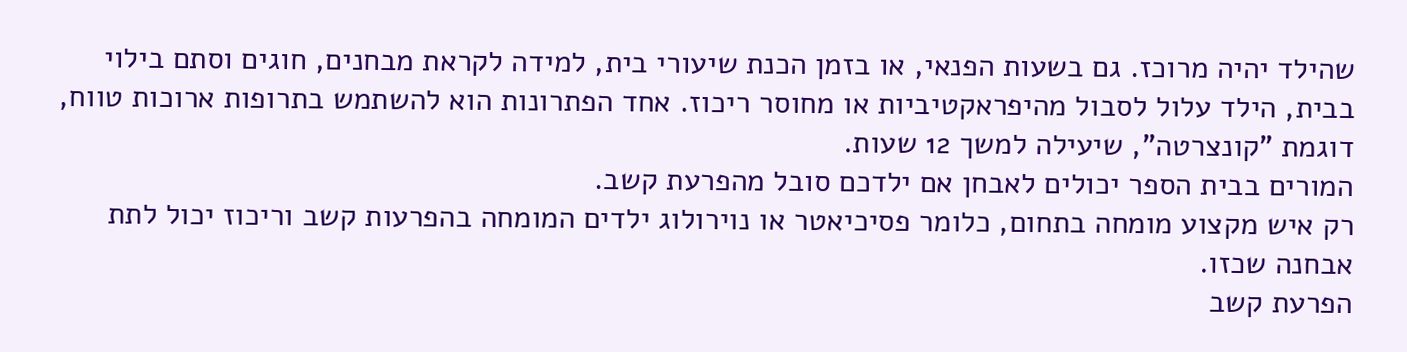שהילד יהיה מרוכז. גם בשעות הפנאי, או בזמן הכנת שיעורי בית, למידה לקראת מבחנים, חוגים וסתם בילוי בבית, הילד עלול לסבול מהיפראקטיביות או מחוסר ריכוז. אחד הפתרונות הוא להשתמש בתרופות ארוכות טווח, דוגמת "קונצרטה", שיעילה למשך 12 שעות.
המורים בבית הספר יכולים לאבחן אם ילדכם סובל מהפרעת קשב.
רק איש מקצוע מומחה בתחום, כלומר פסיכיאטר או נוירולוג ילדים המומחה בהפרעות קשב וריכוז יכול לתת אבחנה שכזו.
הפרעת קשב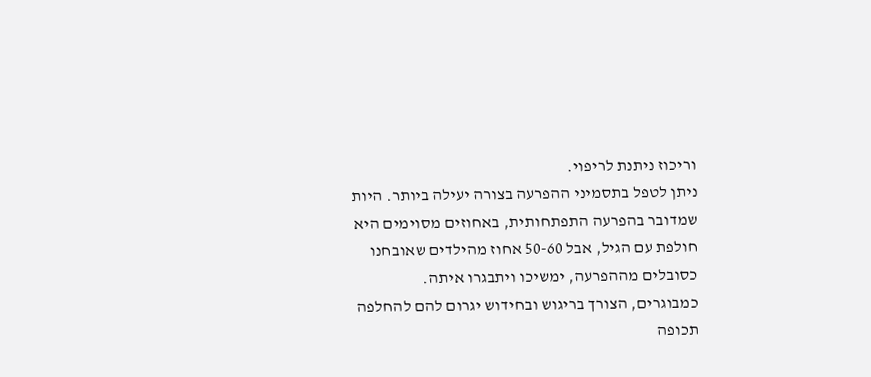וריכוז ניתנת לריפוי.
ניתן לטפל בתסמיני ההפרעה בצורה יעילה ביותר. היות שמדובר בהפרעה התפתחותית, באחוזים מסוימים היא חולפת עם הגיל, אבל 50-60 אחוז מהילדים שאובחנו כסובלים מההפרעה, ימשיכו ויתבגרו איתה.
כמבוגרים, הצורך בריגוש ובחידוש יגרום להם להחלפה תכופה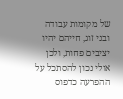של מקומות עבודה ובני זוג, חייהם יהיו יציבים פחות, ולכן אולי נכון להסתכל על ההפרעה כדפוס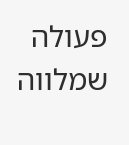פעולה שמלווה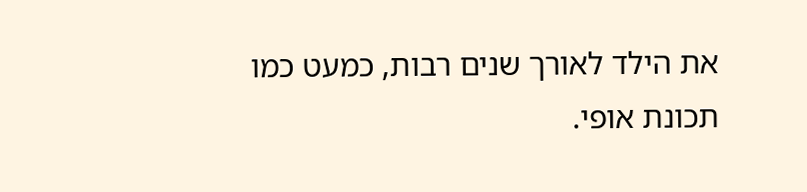את הילד לאורך שנים רבות, כמעט כמו תכונת אופי.